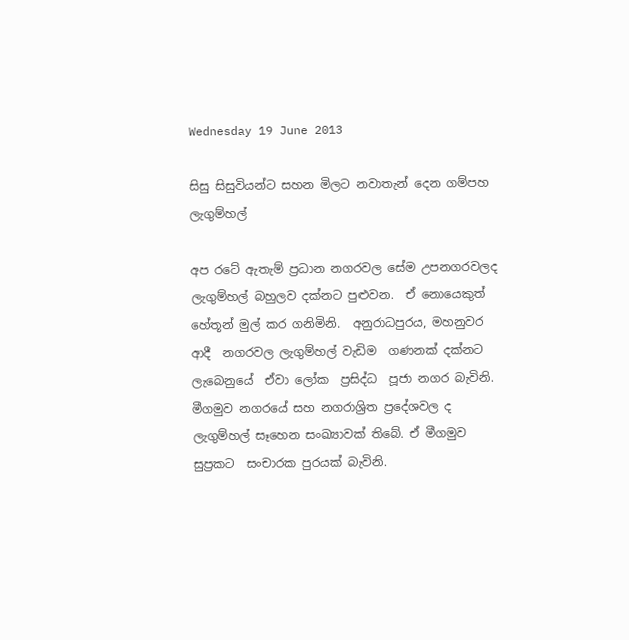Wednesday 19 June 2013

සිසු සිසුවියන්ට සහන මිලට නවාතැන් දෙන ගම්පහ ලැගුම්හල්

අප රටේ ඇතැම් ප්‍රධාන නගරවල සේම උපනගරවලද  ලැගුම්හල් බහුලව දක්නට පුළුවන.  ඒ නොයෙකුත්  හේතූන් මුල් කර ගනිමිනි.  අනුරාධපුරය, මහනුවර ආදී  නගරවල ලැගුම්හල් වැඩිම  ගණනක් දක්නට ලැබෙනුයේ  ඒවා ලෝක  ප්‍රසිද්ධ  පූජා නගර බැවිනි.  මීගමුව නගරයේ සහ නගරාශ්‍රිත ප්‍රදේශවල ද  ලැගුම්හල් සෑහෙන සංඛ්‍යාවක් තිබේ. ඒ මීගමුව  සුප්‍රකට  සංචාරක පුරයක් බැවිනි.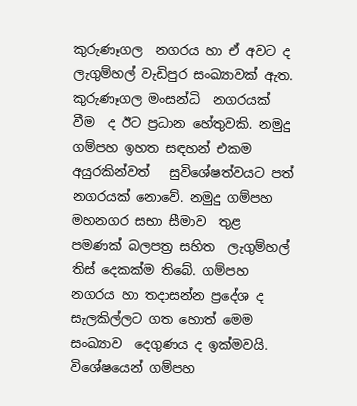කුරුණෑගල  නගරය හා ඒ අවට ද ලැගුම්හල් වැඩිපුර සංඛ්‍යාවක් ඇත. කුරුණෑගල මංසන්ධි  නගරයක් වීම  ද ඊට ප්‍රධාන හේතුවකි. නමුදු ගම්පහ ඉහත සඳහන් එකම අයුරකින්වත්   සුවිශේෂත්වයට පත් නගරයක් නොවේ. නමුදු ගම්පහ මහනගර සභා සීමාව  තුළ පමණක් බලපත්‍ර සහිත  ලැගුම්හල් තිස් දෙකක්ම තිබේ. ගම්පහ නගරය හා තදාසන්න ප්‍රදේශ ද සැලකිල්ලට ගත හොත් මෙම සංඛ්‍යාව  දෙගුණය ද ඉක්මවයි. විශේෂයෙන් ගම්පහ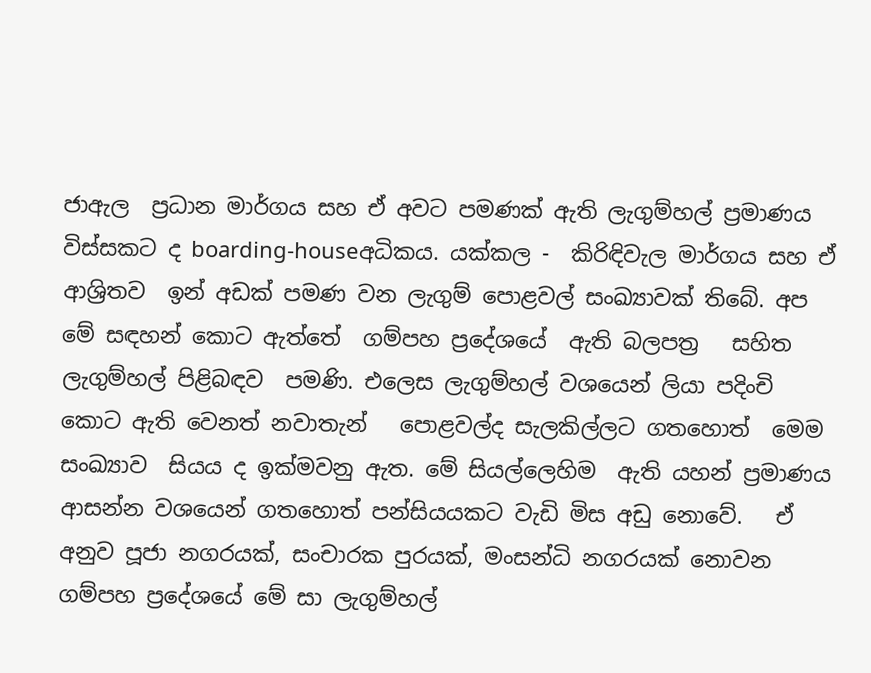ජාඇල  ප්‍රධාන මාර්ගය සහ ඒ අවට පමණක් ඇති ලැගුම්හල් ප්‍රමාණය  විස්සකට ද boarding-houseඅධිකය. යක්කල -  කිරිඳිවැල මාර්ගය සහ ඒ ආශ්‍රිතව  ඉන් අඩක් පමණ වන ලැගුම් ‍පොළවල් සංඛ්‍යාවක් තිබේ. අප මේ සඳහන් කොට ඇත්තේ  ගම්පහ ප්‍රදේශයේ  ඇති බලපත්‍ර   සහිත ලැගුම්හල් පිළිබඳව  පමණි. එලෙස ලැගුම්හල් වශයෙන් ලියා පදිංචි කොට ඇති වෙනත් නවාතැන්   ‍පොළවල්ද සැලකිල්ලට ගතහොත්  මෙම සංඛ්‍යාව  සියය ද ඉක්මවනු ඇත. මේ සියල්ලෙහිම  ඇති යහන් ප්‍රමාණය  ආසන්න වශයෙන් ගතහොත් පන්සියයකට වැඩි මිස අඩු නොවේ.   ඒ අනුව පූජා නගරයක්, සංචාරක පුරයක්, මංසන්ධි නගරයක් නොවන ගම්පහ ප්‍රදේශයේ මේ සා ලැගුම්හල්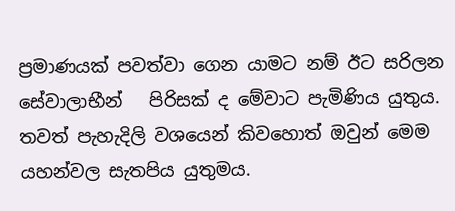ප්‍රමාණයක් පවත්වා ගෙන යාමට නම් ඊට සරිලන සේවාලාභීන්   පිරිසක් ද මේවාට පැමිණිය යුතුය. තවත් පැහැදිලි වශයෙන් කිවහොත් ඔවුන් මෙම යහන්වල සැතපිය යුතුමය.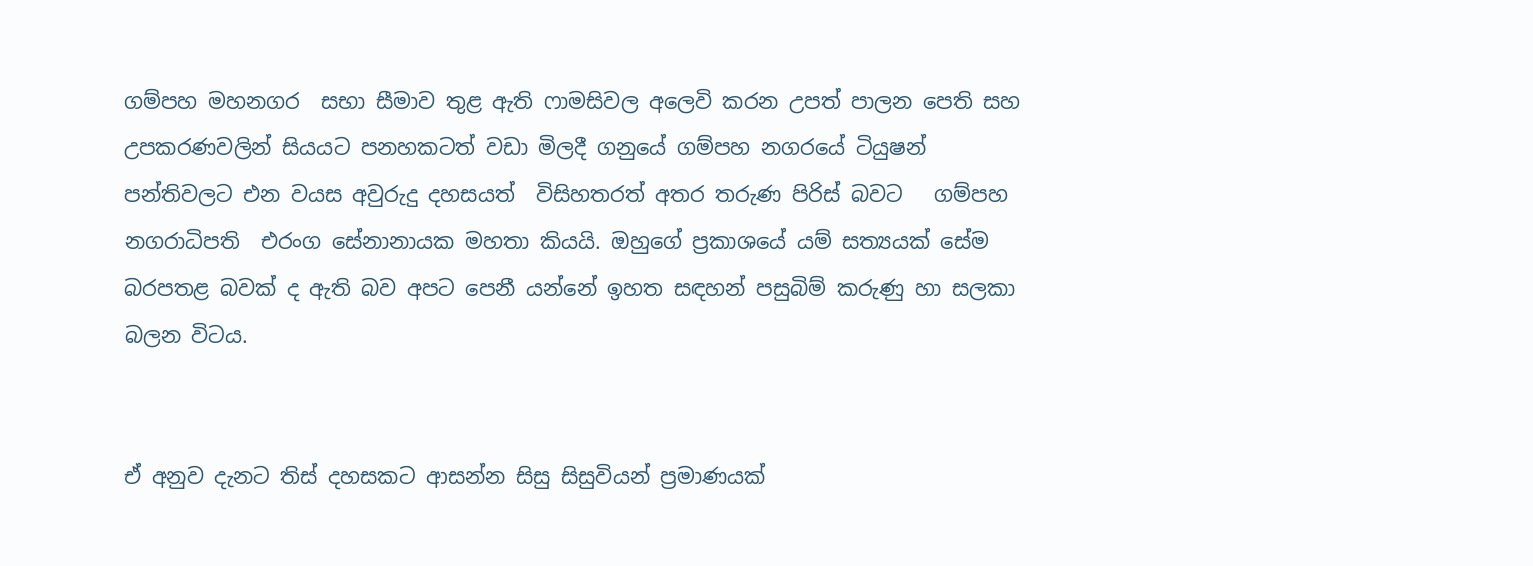ගම්පහ මහනගර  සභා සීමාව තුළ ඇති ෆාමසිවල අලෙවි කරන උපත් පාලන පෙති සහ උපකරණවලින් සියයට පනහකටත් වඩා මිලදී ගනුයේ ගම්පහ නගරයේ ටියුෂන් පන්තිවලට එන වයස අවුරුදු දහසයත්  විසිහතරත් අතර තරුණ පිරිස් බවට   ගම්පහ නගරාධිපති  එරංග සේනානායක මහතා කියයි. ඔහුගේ ප්‍රකාශයේ යම් සත්‍යයක් සේම බරපතළ බවක් ද ඇති බව අපට පෙනී යන්නේ ඉහත සඳහන් පසුබිම් කරුණු හා සලකා බලන විටය.


ඒ අනුව දැනට තිස් දහසකට ආසන්න සිසු සිසුවියන් ප්‍රමාණයක්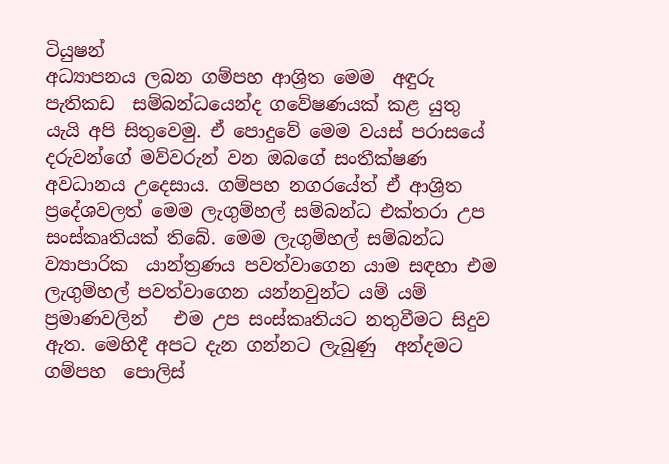ටියුෂන්
අධ්‍යාපනය ලබන ගම්පහ ආශ්‍රිත මෙම  අඳුරු පැතිකඩ  සම්බන්ධයෙන්ද ගවේෂණයක් කළ යුතු යැයි අපි සිතුවෙමු. ඒ ‍පොදුවේ මෙම වයස් පරාසයේ දරුවන්ගේ මව්වරුන් වන ඔබගේ සංතීක්ෂණ අවධානය උදෙසාය. ගම්පහ නගරයේත් ඒ ආශ්‍රිත  ප්‍රදේශවලත් මෙම ලැගුම්හල් සම්බන්ධ එක්තරා උප සංස්කෘතියක් තිබේ. මෙම ලැගුම්හල් සම්බන්ධ ව්‍යාපාරික  යාන්ත්‍රණය පවත්වාගෙන යාම සඳහා එම  ලැගුම්හල් පවත්වාගෙන යන්නවුන්ට යම් යම් ප්‍රමාණවලින්   එම උප සංස්කෘතියට නතුවීමට සිදුව ඇත. මෙහිදී අපට දැන ගන්නට ලැබුණු  අන්දමට ගම්පහ  ‍පොලිස්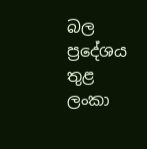බල ප්‍රදේශය තුළ ලංකා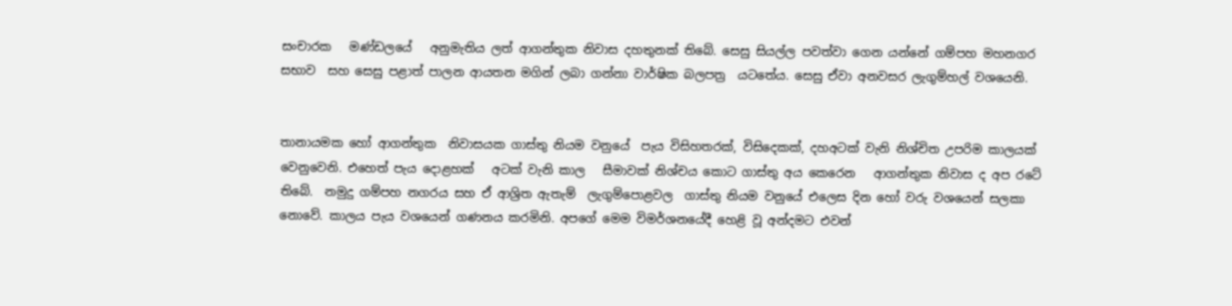සංචාරක   මණ්ඩලයේ   අනුමැතිය ලත් ආගන්තුක නිවාස දහතුනක් තිබේ. සෙසු සියල්ල පවත්වා ගෙන යන්නේ ගම්පහ මහනගර සභාව  සහ සෙසු පළාත් පාලන ආයතන මගින් ලබා ගන්නා වාර්ෂික බලපත්‍ර  යටතේය. සෙසු ඒවා අනවසර ලැගුම්හල් වශයෙනි.


තානායමක හෝ ආගන්තුක  නිවාසයක ගාස්තු නියම වනුයේ  පැය විසිහතරක්, විසිදෙකක්, දහඅටක් වැනි නිශ්චිත උපරිම කාලයක් වෙනුවෙනි. එහෙත් පැය දොළහක්   අටක් වැනි කාල   සීමාවක් නිශ්චය කොට ගාස්තු අය කෙරෙන   ආගන්තුක නිවාස ද අප රටේ තිබේ.  නමුදු ගම්පහ නගරය සහ ඒ ආශ්‍රිත ඇතැම්  ලැගුම්‍පොළවල  ගාස්තු නියම වනුයේ එලෙස දින හෝ වරු වශයෙන් සලකා නොවේ. කාලය පැය වශයෙන් ගණනය කරමිනි. අපගේ මෙම විමර්ශනයේදී හෙළි වූ අන්දමට එවන්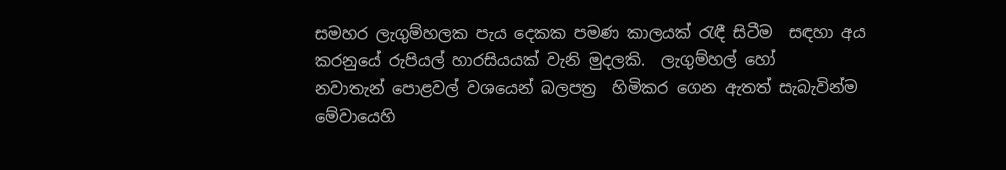සමහර ලැගුම්හලක පැය දෙකක පමණ කාලයක් රැඳී සිටීම  සඳහා අය කරනුයේ රුපියල් හාරසියයක් වැනි මුදලකි.  ලැගුම්හල් හෝ නවාතැන් ‍පොළවල් වශයෙන් බලපත්‍ර  හිමිකර ගෙන ඇතත් සැබැවින්ම  මේවායෙහි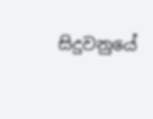සිදුවනුයේ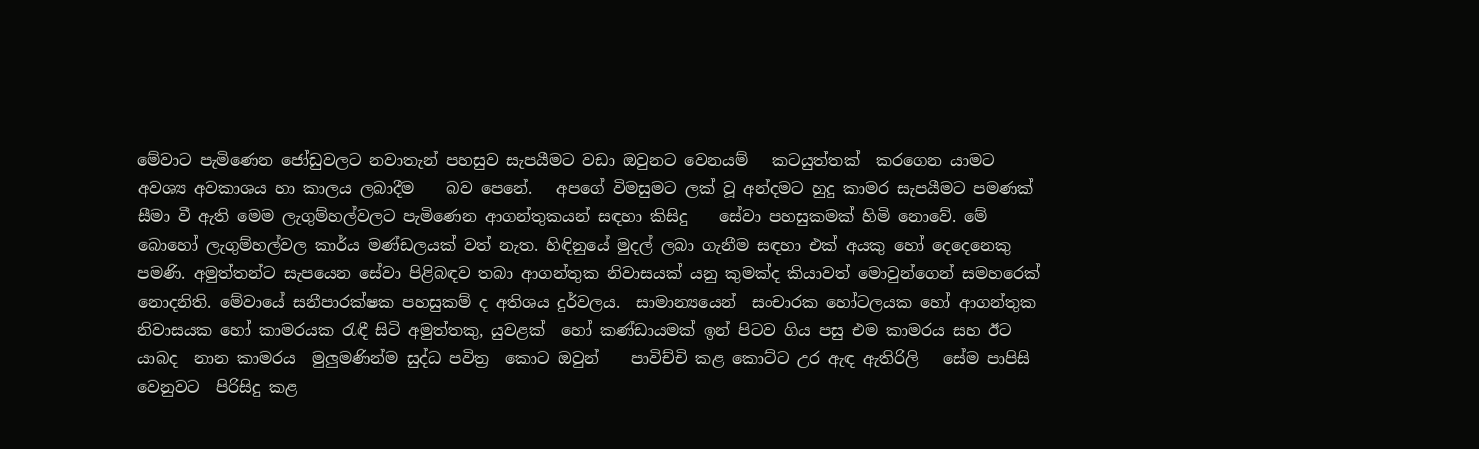මේවාට පැමිණෙන ජෝඩුවලට නවාතැන් පහසුව සැපයීමට වඩා ඔවුනට වෙනයම්   කටයුත්තක්  කරගෙන යාමට අවශ්‍ය අවකාශය හා කාලය ලබාදීම    බව පෙනේ.   අපගේ විමසුමට ලක් වූ අන්දමට හුදු කාමර සැපයීමට පමණක් සීමා වී ඇති මෙම ලැගුම්හල්වලට පැමිණෙන ආගන්තුකයන් සඳහා කිසිදු    සේවා පහසුකමක් හිමි නොවේ. මේ බොහෝ ලැගුම්හල්වල කාර්ය මණ්ඩලයක් වත් නැත. හිඳිනුයේ මුදල් ලබා ගැනීම සඳහා එක් අයකු හෝ දෙදෙනෙකු පමණි. අමුත්තන්ට සැපයෙන සේවා පිළිබඳව තබා ආගන්තුක නිවාසයක් යනු කුමක්ද කියාවත් මොවුන්ගෙන් සමහරෙක් නොදනිති. මේවායේ සනීපාරක්ෂක පහසුකම් ද අතිශය දුර්වලය.  සාමාන්‍යයෙන්  සංචාරක හෝටලයක හෝ ආගන්තුක නිවාසයක හෝ කාමරයක රැඳී සිටි අමුත්තකු, යුවළක්  හෝ කණ්ඩායමක් ඉන් පිටව ගිය පසු එම කාමරය සහ ඊට යාබද  නාන කාමරය  මුලුමණින්ම සුද්ධ පවිත්‍ර  කොට ඔවුන්    පාවිච්චි කළ කොට්ට උර ඇඳ ඇතිරිලි   සේම පාපිසි වෙනුවට  පිරිසිදු කළ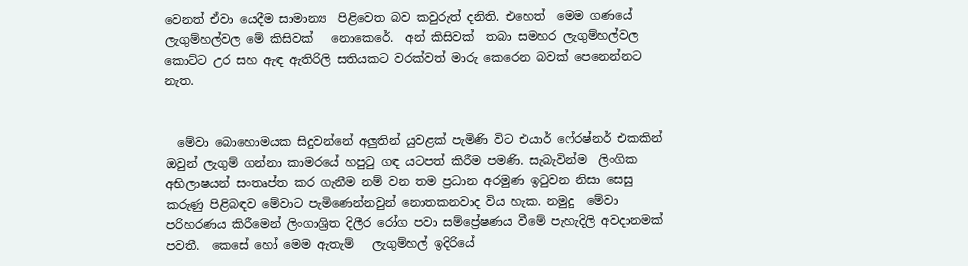වෙනත් ඒවා යෙදීම සාමාන්‍ය  පිළිවෙත බව කවුරුත් දනිති. එහෙත්  මෙම ගණයේ ලැගුම්හල්වල මේ කිසිවක්   නොකෙරේ.  අන් කිසිවක්  තබා සමහර ලැගුම්හල්වල කොට්ට උර සහ ඇඳ ඇතිරිලි සතියකට වරක්වත් මාරු කෙරෙන බවක් පෙනෙන්නට නැත.


  මේවා බොහොමයක සිදුවන්නේ අලුතින් යුවළක් පැමිණි විට එයාර් ෆේ‍රෂ්නර් එකකින් ඔවුන් ලැගුම් ගන්නා කාමරයේ හපුටු ගඳ යටපත් කිරීම පමණි. සැබැවින්ම  ලිංගික අභිලාෂයන් සංතෘප්ත කර ගැනීම නම් වන තම ප්‍රධාන අරමුණ ඉටුවන නිසා සෙසු කරුණු පිළිබඳව මේවාට පැමිණෙන්නවුන් නොතකනවාද විය හැක. නමුදු  මේවා පරිහරණය කිරීමෙන් ලිංගාශ්‍රිත දිලීර රෝග පවා සම්ප්‍රේෂණය වීමේ පැහැදිලි අවදානමක් පවතී.  කෙසේ හෝ මෙම ඇතැම්   ලැගුම්හල් ඉදිරියේ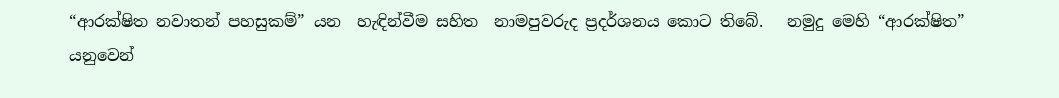“ආරක්ෂිත නවාතන් පහසුකම්” යන  හැඳින්වීම සහිත  නාමපුවරුද ප්‍රදර්ශනය කොට තිබේ.   නමුදු මෙහි “ආරක්ෂිත” යනුවෙන්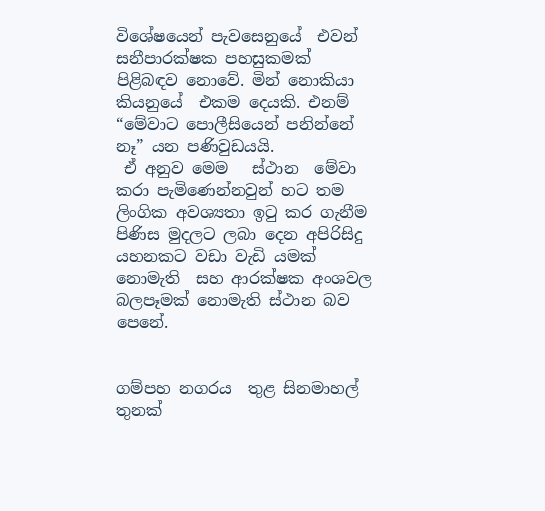විශේෂයෙන් පැවසෙනුයේ  එවන් සනීපාරක්ෂක පහසුකමක් පිළිබඳව නොවේ. මින් නොකියා කියනුයේ  එකම දෙයකි. එනම් “මේවාට ‍පොලීසියෙන් පනින්නේ නෑ” යන පණිවුඩයයි.
 ඒ අනුව මෙම   ස්ථාන  මේවා කරා පැමිණෙන්නවුන් හට තම ලිංගික අවශ්‍යතා ඉටු කර ගැනීම පිණිස මුදලට ලබා දෙන අපිරිසිදු යහනකට වඩා වැඩි යමක් නොමැති  සහ ආරක්ෂක අංශවල බලපෑමක් නොමැති ස්ථාන බව පෙනේ.


ගම්පහ නගරය  තුළ සිනමාහල් තුනක්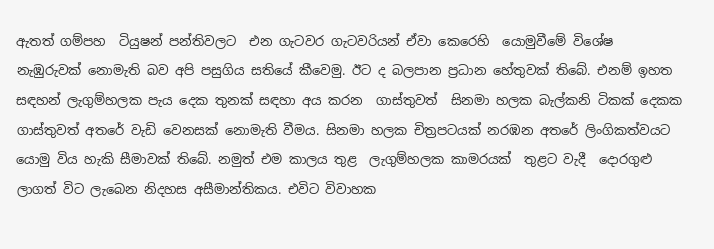ඇතත් ගම්පහ  ටියුෂන් පන්තිවලට  එන ගැටවර ගැටවරියන් ඒවා කෙරෙහි  යොමුවීමේ විශේෂ නැඹුරුවක් නොමැති බව අපි පසුගිය සතියේ කීවෙමු. ඊට ද බලපාන ප්‍රධාන හේතුවක් තිබේ. එනම් ඉහත සඳහන් ලැගුම්හලක පැය දෙක තුනක් සඳහා අය කරන  ගාස්තුවත්  සිනමා හලක බැල්කනි ටිකක් දෙකක ගාස්තුවත් අතරේ වැඩි වෙනසක් නොමැති වීමය. සිනමා හලක චිත්‍රපටයක් නරඹන අතරේ ලිංගිකත්වයට යොමු විය හැකි සීමාවක් තිබේ. නමුත් එම කාලය තුළ  ලැගුම්හලක කාමරයක්  තුළට වැදී  දොරගුළු  ලාගත් විට ලැබෙන නිදහස අසීමාන්තිකය. එවිට විවාහක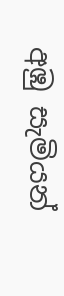අඹු සැමියන්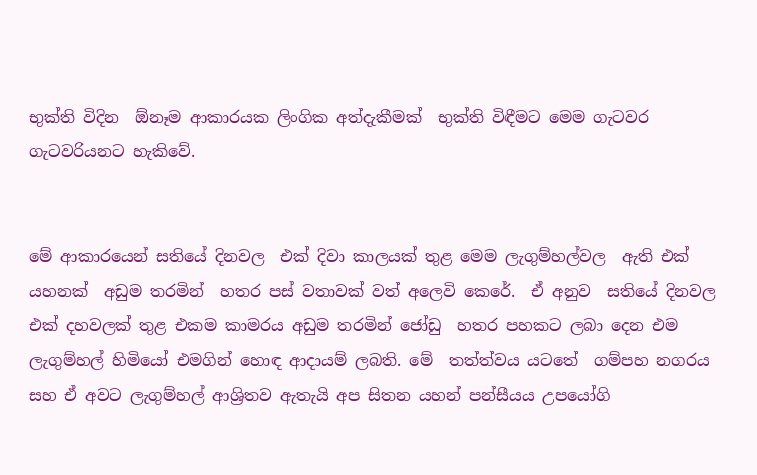භුක්ති විදින  ඕනෑම ආකාරයක ලිංගික අත්දැකීමක්  භුක්ති විඳීමට මෙම ගැටවර ගැටවරියනට හැකිවේ.


මේ ආකාරයෙන් සතියේ දිනවල  එක් දිවා කාලයක් තුළ මෙම ලැගුම්හල්වල  ඇති එක් යහනක්  අඩුම තරමින්  හතර පස් වතාවක් වත් අලෙවි කෙරේ.  ඒ අනුව  සතියේ දිනවල එක් දහවලක් තුළ එකම කාමරය අඩුම තරමින් ජෝඩු  හතර පහකට ලබා දෙන එම ලැගුම්හල් හිමියෝ එමගින් හොඳ ආදායම් ලබති. මේ  තත්ත්වය යටතේ  ගම්පහ නගරය සහ ඒ අවට ලැගුම්හල් ආශ්‍රිතව ඇතැයි අප සිතන යහන් පන්සීයය උපයෝගි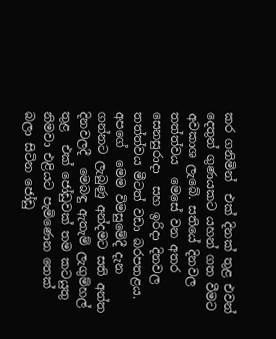කර ගනිමින්  එක් දිනක් තුළ එවන් දෙතුන් ගුණයකට යහන් ගත වීමට අවකාශ ලැබේ. සතියේ දිනවල තත්ත්වය  මෙසේ වන අතර  සෙනසුරාදා  සහ ඉරිදා දිනවල තත්ත්වය මීටත් වඩා බරපතළය. අපගේ  මෙම විමසුමේදී දැන ගන්නට ලැබුණු අන්දමට සති අන්ත දිනවලදී  මෙබඳු ඇතැම් ලැගුම්හල් තුළ  එක් ජෝඩුවක් තම කටයුතු නිමවා එළියට පැමිණෙන තෙක් බලා සිටින ජෝඩු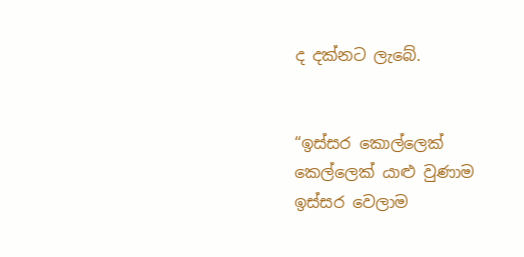ද දක්නට ලැබේ.


“ඉස්සර කොල්ලෙක් කෙල්ලෙක් යාළු වුණාම ඉස්සර වෙලාම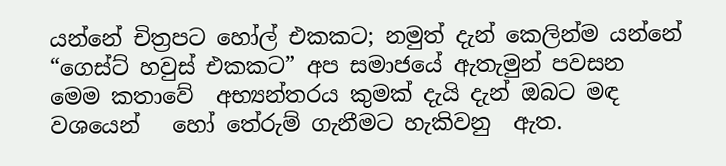යන්නේ චිත්‍රපට හෝල් එකකට; නමුත් දැන් කෙලින්ම යන්නේ “ගෙස්ට් හවුස් එකකට” අප සමාජයේ ඇතැමුන් පවසන  මෙම කතාවේ  අභ්‍යන්තරය කුමක් දැයි දැන් ඔබට මඳ වශයෙන්   හෝ තේරුම් ගැනීමට හැකිවනු  ඇත.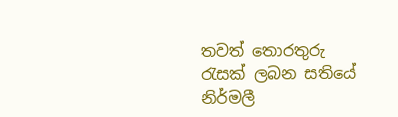තවත් තොරතුරු රැසක් ලබන සතියේ
නිර්මලී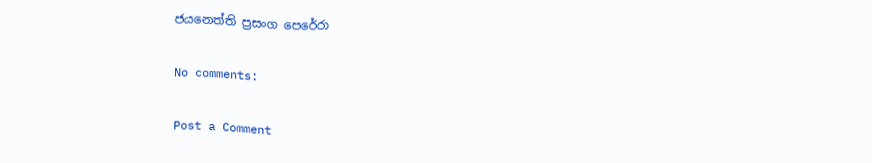ජයනෙත්ති ප්‍රසංග පෙරේරා

No comments:

Post a Comment